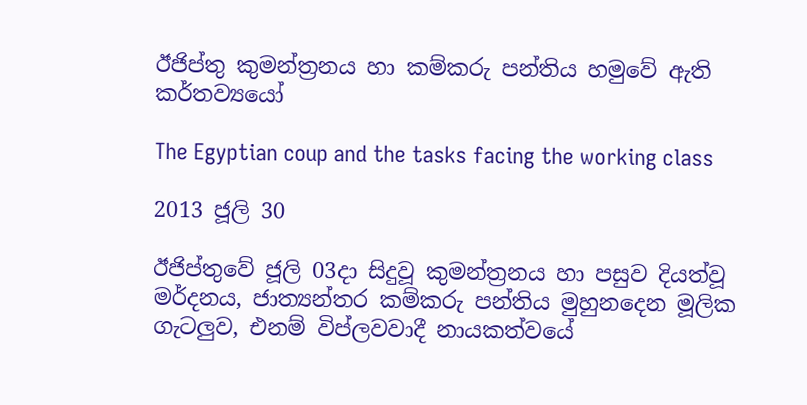ඊජිප්තු කුමන්ත්‍රනය හා කම්කරු පන්තිය හමුවේ ඇති කර්තව්‍යයෝ

The Egyptian coup and the tasks facing the working class

2013 ජූලි 30

ඊජිප්තුවේ ජූලි 03දා සිදුවූ කුමන්ත්‍රනය හා පසුව දියත්වූ මර්දනය, ජාත්‍යන්තර කම්කරු පන්තිය මුහුනදෙන මූලික ගැටලුව, එනම් විප්ලවවාදී නායකත්වයේ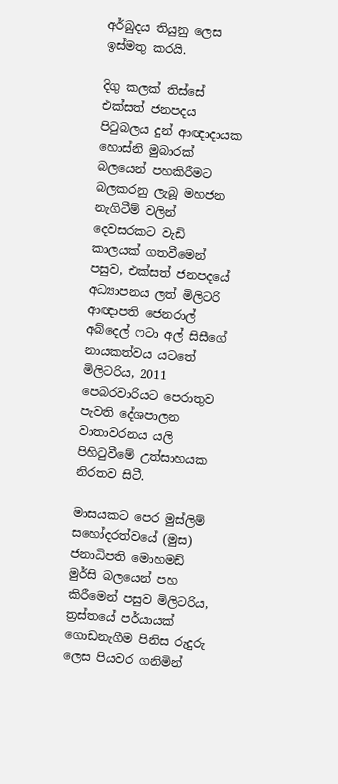අර්බුදය තියුනු ලෙස ඉස්මතු කරයි.

දිගු කලක් තිස්සේ එක්සත් ජනපදය පිටුබලය දුන් ආඥාදායක හොස්නි මුබාරක් බලයෙන් පහකිරීමට බලකරනු ලැබූ මහජන නැගිටීම් වලින් දෙවසරකට වැඩි කාලයක් ගතවීමෙන් පසුව, එක්සත් ජනපදයේ අධ්‍යාපනය ලත් මිලිටරි ආඥාපති ජෙනරාල් අබ්දෙල් ෆටා අල් සිසීගේ නායකත්වය යටතේ මිලිටරිය, 2011 පෙබරවාරියට පෙරාතුව පැවති දේශපාලන වාතාවරනය යලි පිහිටුවීමේ උත්සාහයක නිරතව සිටී.

මාසයකට පෙර මුස්ලිම් සහෝදරත්වයේ (මුස) ජනාධිපති මොහමඩ් මුර්සි බලයෙන් පහ කිරීමෙන් පසුව මිලිටරිය, ත්‍රස්තයේ පර්යායක් ගොඩනැගීම පිනිස රුදුරු ලෙස පියවර ගනිමින්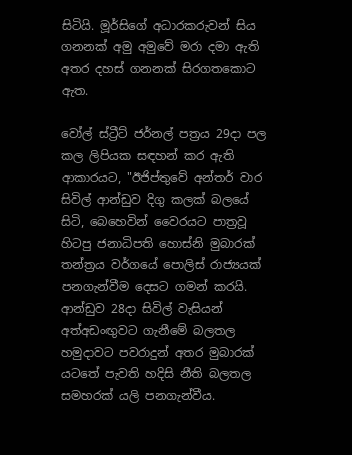සිටියි. මූර්සිගේ අධාරකරුවන් සිය ගනනක් අමු අමුවේ මරා දමා ඇති අතර දහස් ගනනක් සිරගතකොට ඇත.

වෝල් ස්ට්‍රීට් ජර්නල් පත්‍රය 29දා පල කල ලිපියක සඳහන් කර ඇති ආකාරයට, "ඊජිප්තුවේ අන්තර් වාර සිවිල් ආන්ඩුව දිගු කලක් බලයේ සිටි, බෙහෙවින් වෛරයට පාත්‍රවූ හිටපු ජනාධිපති හොස්නි මුබාරක් තන්ත්‍රය වර්ගයේ පොලිස් රාජ්‍යයක් පනගැන්වීම දෙසට ගමන් කරයි. ආන්ඩුව 28දා සිවිල් වැසියන් අත්අඩංඟුවට ගැනීමේ බලතල හමුදාවට පවරාදුන් අතර මුබාරක් යටතේ පැවති හදිසි නීති බලතල සමහරක් යලි පනගැන්වීය.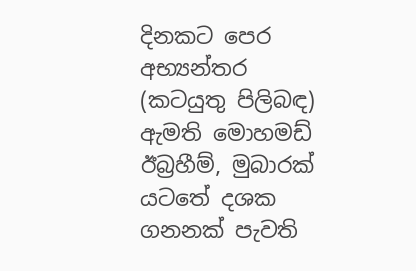දිනකට පෙර අභ්‍යන්තර (කටයුතු පිලිබඳ) ඇමති මොහමඩ් ඊබ්‍රහීම්, මුබාරක් යටතේ දශක ගනනක් පැවති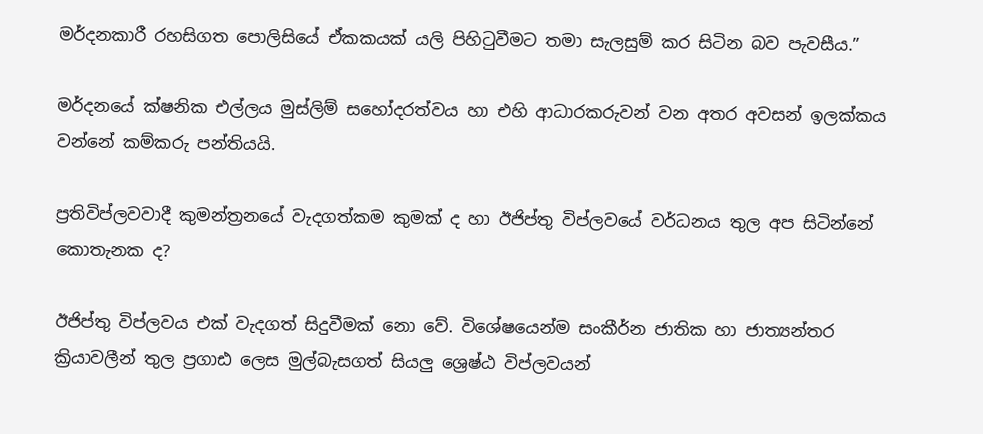මර්දනකාරී රහසිගත පොලිසියේ ඒකකයක් යලි පිහිටුවීමට තමා සැලසුම් කර සිටින බව පැවසීය.”

මර්දනයේ ක්ෂනික එල්ලය මුස්ලිම් සහෝදරත්වය හා එහි ආධාරකරුවන් වන අතර අවසන් ඉලක්කය වන්නේ කම්කරු පන්තියයි.

ප්‍රතිවිප්ලවවාදී කුමන්ත්‍රනයේ වැදගත්කම කුමක් ද හා ඊජිප්තු විප්ලවයේ වර්ධනය තුල අප සිටින්නේ කොතැනක ද?

ඊජිප්තු විප්ලවය එක් වැදගත් සිදුවීමක් නො වේ. විශේෂයෙන්ම සංකීර්න ජාතික හා ජාත්‍යන්තර ක්‍රියාවලීන් තුල ප්‍රගාඪ ලෙස මුල්බැසගත් සියලු ශ්‍රෙෂ්ඨ විප්ලවයන්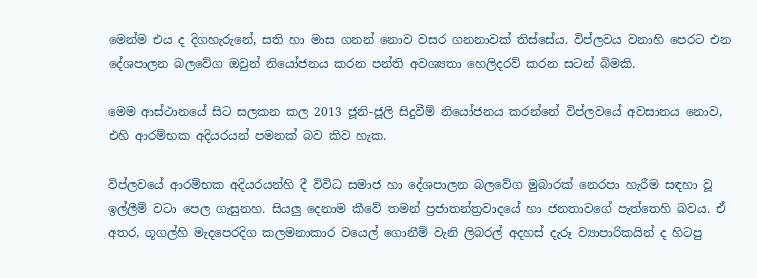මෙන්ම එය ද දිගහැරුනේ, සති හා මාස ගනන් නොව වසර ගනනාවක් තිස්සේය. විප්ලවය වනාහි පෙරට එන දේශපාලන බලවේග ඔවුන් නියෝජනය කරන පන්ති අවශ්‍යතා හෙලිදරව් කරන සටන් බිමකි.

මෙම ආස්ථානයේ සිට සලකන කල 2013 ජූනි-ජූලි සිදුවීම් නියෝජනය කරන්නේ විප්ලවයේ අවසානය නොව, එහි ආරම්භක අදියරයන් පමනක් බව කිව හැක.

විප්ලවයේ ආරම්භක අදියරයන්හි දී විවිධ සමාජ හා දේශපාලන බලවේග මුබාරක් නෙරපා හැරීම සඳහා වූ ඉල්ලීම් වටා පෙල ගැසුනහ. සියලු දෙනාම කීවේ තමන් ප්‍රජාතන්ත්‍රවාදයේ හා ජනතාවගේ පැත්තෙහි බවය. ඒ අතර, ගූගල්හි මැදපෙරදිග කලමනාකාර වයෙල් ගොනීම් වැනි ලිබරල් අදහස් දැරූ ව්‍යාපාරිකයින් ද හිටපු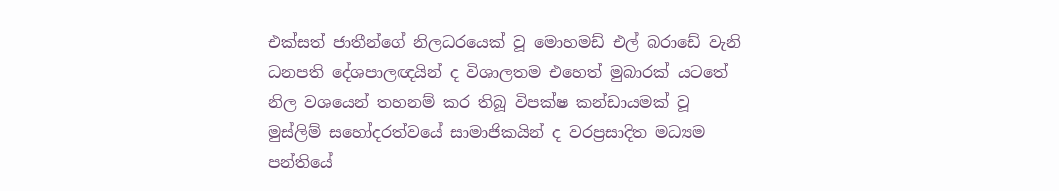එක්සත් ජාතීන්ගේ නිලධරයෙක් වූ මොහමඩ් එල් බරාඩේ වැනි ධනපති දේශපාලඥයින් ද විශාලතම එහෙත් මුබාරක් යටතේ නිල වශයෙන් තහනම් කර තිබූ විපක්ෂ කන්ඩායමක් වූ මුස්ලිම් සහෝදරත්වයේ සාමාජිකයින් ද වරප්‍රසාදිත මධ්‍යම පන්තියේ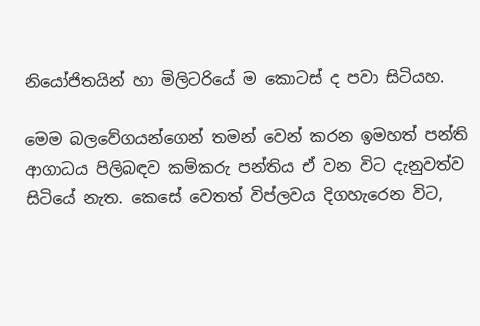නියෝජිතයින් හා මිලිටරියේ ම කොටස් ද පවා සිටියහ.

මෙම බලවේගයන්ගෙන් තමන් වෙන් කරන ඉමහත් පන්ති ආගාධය පිලිබඳව කම්කරු පන්තිය ඒ වන විට දැනුවත්ව සිටියේ නැත. කෙසේ වෙතත් විප්ලවය දිගහැරෙන විට,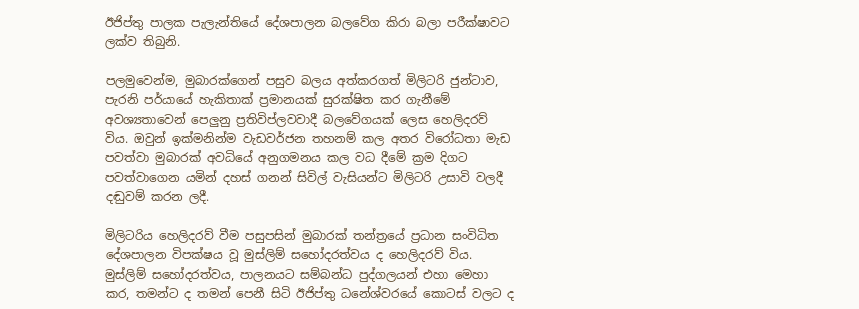ඊජිප්තු පාලක පැලැන්තියේ දේශපාලන බලවේග කිරා බලා පරීක්ෂාවට ලක්ව තිබුනි.

පලමුවෙන්ම, මුබාරක්ගෙන් පසුව බලය අත්කරගත් මිලිටරි ජුන්ටාව, පැරනි පර්යායේ හැකිතාක් ප්‍රමානයක් සුරක්ෂිත කර ගැනීමේ අවශ්‍යතාවෙන් පෙලුනු ප්‍රතිවිප්ලවවාදී බලවේගයක් ලෙස හෙලිදරව් විය. ඔවුන් ඉක්මනින්ම වැඩවර්ජන තහනම් කල අතර විරෝධතා මැඩ පවත්වා මුබාරක් අවධියේ අනුගමනය කල වධ දීමේ ක්‍රම දිගට පවත්වාගෙන යමින් දහස් ගනන් සිවිල් වැසියන්ට මිලිටරි උසාවි වලදී දඬුවම් කරන ලදී.

මිලිටරිය හෙලිදරව් වීම පසුපසින් මුබාරක් තන්ත්‍රයේ ප්‍රධාන සංවිධිත දේශපාලන විපක්ෂය වූ මුස්ලිම් සහෝදරත්වය ද හෙලිදරව් විය. මුස්ලිම් සහෝදරත්වය, පාලනයට සම්බන්ධ පුද්ගලයන් එහා මෙහා කර, තමන්ට ද තමන් පෙනී සිටි ඊජිප්තු ධනේශ්වරයේ කොටස් වලට ද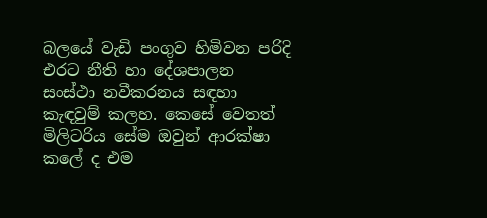බලයේ වැඩි පංගුව හිමිවන පරිදි එරට නීති හා දේශපාලන සංස්ථා නවීකරනය සඳහා කැඳවුම් කලහ. කෙසේ වෙතත් මිලිටරිය සේම ඔවුන් ආරක්ෂා කලේ ද එම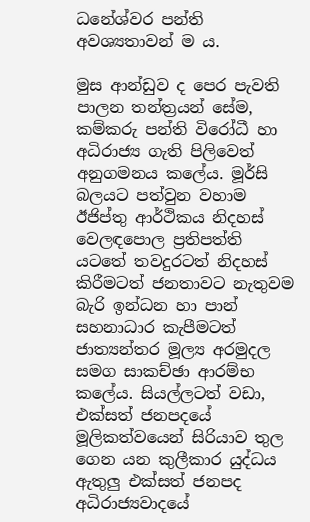ධනේශ්වර පන්ති අවශ්‍යතාවන් ම ය.

මුස ආන්ඩුව ද පෙර පැවති පාලන තන්ත්‍රයන් සේම, කම්කරු පන්ති විරෝධී හා අධිරාජ්‍ය ගැති පිලිවෙත් අනුගමනය කලේය. මූර්සි බලයට පත්වුන වහාම ඊජිප්තු ආර්ථිකය නිදහස් වෙලඳපොල ප්‍රතිපත්ති යටතේ තවදුරටත් නිදහස් කිරීමටත් ජනතාවට නැතුවම බැරි ඉන්ධන හා පාන් සහනාධාර කැපීමටත් ජාත්‍යන්තර මූල්‍ය අරමුදල සමග සාකච්ඡා ආරම්භ කලේය. සියල්ලටත් වඩා, එක්සත් ජනපදයේ මූලිකත්වයෙන් සිරියාව තුල ගෙන යන කුලීකාර යුද්ධය ඇතුලු එක්සත් ජනපද අධිරාජ්‍යවාදයේ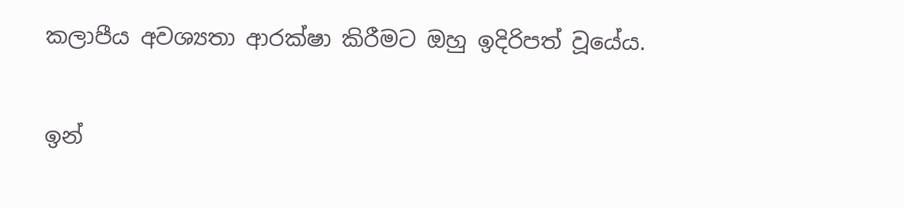කලාපීය අවශ්‍යතා ආරක්ෂා කිරීමට ඔහු ඉදිරිපත් වූයේය.

ඉන්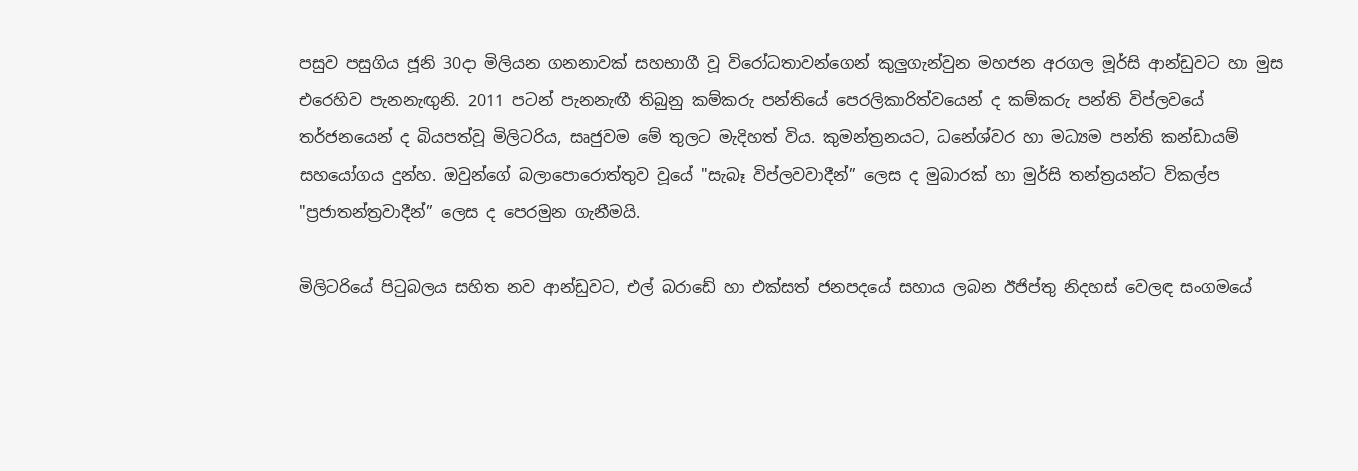පසුව පසුගිය ජූනි 30දා මිලියන ගනනාවක් සහභාගී වූ විරෝධතාවන්ගෙන් කුලුගැන්වුන මහජන අරගල මූර්සි ආන්ඩුවට හා මුස එරෙහිව පැනනැඟුනි. 2011 පටන් පැනනැඟී තිබුනු කම්කරු පන්තියේ පෙරලිකාරිත්වයෙන් ද කම්කරු පන්ති විප්ලවයේ තර්ජනයෙන් ද බියපත්වූ මිලිටරිය, සෘජුවම මේ තුලට මැදිහත් විය. කුමන්ත්‍රනයට, ධනේශ්වර හා මධ්‍යම පන්ති කන්ඩායම් සහයෝගය දුන්හ. ඔවුන්ගේ බලාපොරොත්තුව වූයේ "සැබෑ විප්ලවවාදීන්” ලෙස ද මුබාරක් හා මුර්සි තන්ත්‍රයන්ට විකල්ප "ප්‍රජාතන්ත්‍රවාදීන්” ලෙස ද පෙරමුන ගැනීමයි.

මිලිටරියේ පිටුබලය සහිත නව ආන්ඩුවට, එල් බරාඩේ හා එක්සත් ජනපදයේ සහාය ලබන ඊජිප්තු නිදහස් වෙලඳ සංගමයේ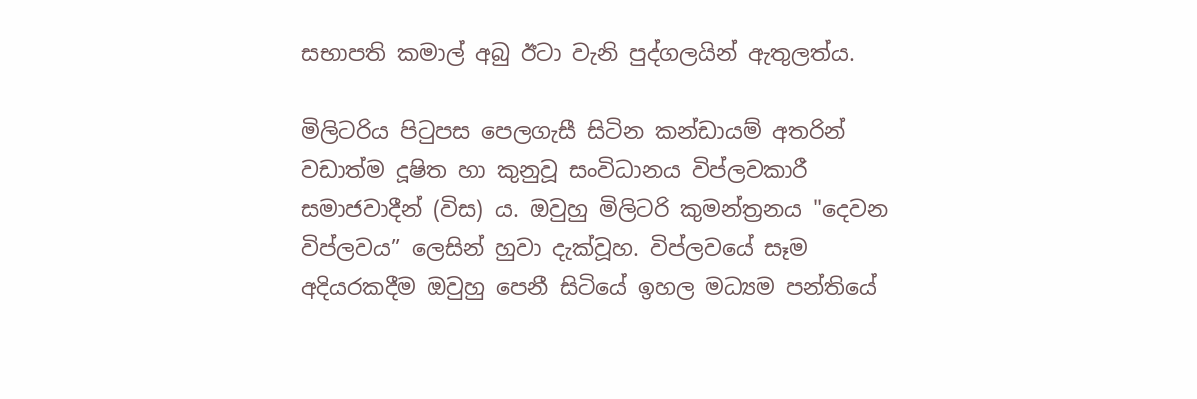සභාපති කමාල් අබු ඊටා වැනි පුද්ගලයින් ඇතුලත්ය.

මිලිටරිය පිටුපස පෙලගැසී සිටින කන්ඩායම් අතරින් වඩාත්ම දූෂිත හා කුනුවූ සංවිධානය විප්ලවකාරී සමාජවාදීන් (විස) ය. ඔවුහු මිලිටරි කුමන්ත්‍රනය "දෙවන විප්ලවය” ලෙසින් හුවා දැක්වූහ. විප්ලවයේ සෑම අදියරකදීම ඔවුහු පෙනී සිටියේ ඉහල මධ්‍යම පන්තියේ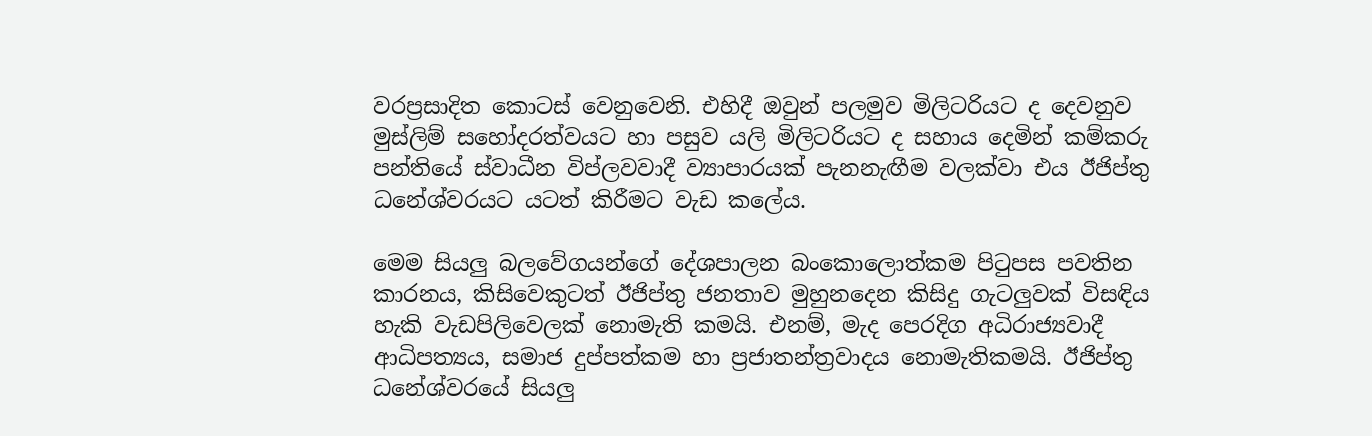වරප්‍රසාදිත කොටස් වෙනුවෙනි. එහිදී ඔවුන් පලමුව මිලිටරියට ද දෙවනුව මුස්ලිම් සහෝදරත්වයට හා පසුව යලි මිලිටරියට ද සහාය දෙමින් කම්කරු පන්තියේ ස්වාධීන විප්ලවවාදී ව්‍යාපාර‍යක් පැනනැඟීම වලක්වා එය ඊජිප්තු ධනේශ්වරයට යටත් කිරීමට වැඩ කලේය.

මෙම සියලු බලවේගයන්ගේ දේශපාලන බංකොලොත්කම පිටුපස පවතින කාරනය, කිසිවෙකුටත් ඊජිප්තු ජනතාව මුහුනදෙන කිසිදු ගැටලුවක් විසඳිය හැකි වැඩපිලිවෙලක් නොමැති කමයි. එනම්, මැද පෙරදිග අධිරාජ්‍යවාදී ආධිපත්‍යය, සමාජ දුප්පත්කම හා ප්‍රජාතන්ත්‍රවාදය නොමැතිකමයි. ඊජිප්තු ධනේශ්වරයේ සියලු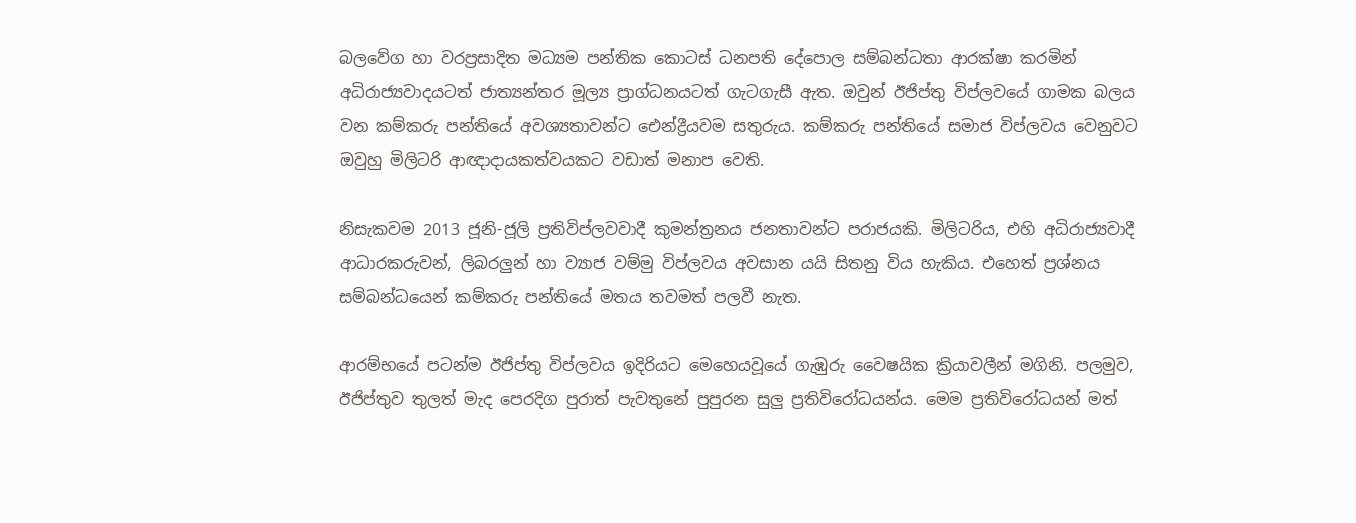බලවේග හා වරප්‍රසාදිත මධ්‍යම පන්තික කොටස් ධනපති දේපොල සම්බන්ධතා ආරක්ෂා කරමින් අධිරාජ්‍යවාදයටත් ජාත්‍යන්තර මූල්‍ය ප්‍රාග්ධනයටත් ගැටගැසී ඇත. ඔවුන් ඊජිප්තු විප්ලවයේ ගාමක බලය වන කම්කරු පන්තියේ අවශ්‍යතාවන්ට ඓන්ද්‍රීයවම සතුරුය. කම්කරු පන්තියේ සමාජ විප්ලවය වෙනුවට ඔවුහු මිලිටරි ආඥාදායකත්වයකට වඩාත් මනාප වෙති.

නිසැකවම 2013 ජූනි-ජූලි ප්‍රතිවිප්ලවවාදී කුමන්ත්‍රනය ජනතාවන්ට පරාජයකි. මිලිටරිය, එහි අධිරාජ්‍යවාදී ආධාරකරුවන්, ලිබරලුන් හා ව්‍යාජ වම්මු විප්ලවය අවසාන යයි සිතනු විය හැකිය. එහෙත් ප්‍රශ්නය සම්බන්ධයෙන් කම්කරු පන්තියේ මතය තවමත් පලවී නැත.

ආරම්භයේ පටන්ම ඊජිප්තු විප්ලවය ඉදිරියට මෙහෙයවූයේ ගැඹුරු වෛෂයික ක්‍රියාවලීන් මගිනි. පලමුව, ඊජිප්තුව තුලත් මැද පෙරදිග පුරාත් පැවතුනේ පුපුරන සුලු ප්‍රතිවිරෝධයන්ය. මෙම ප්‍රතිවිරෝධයන් මත්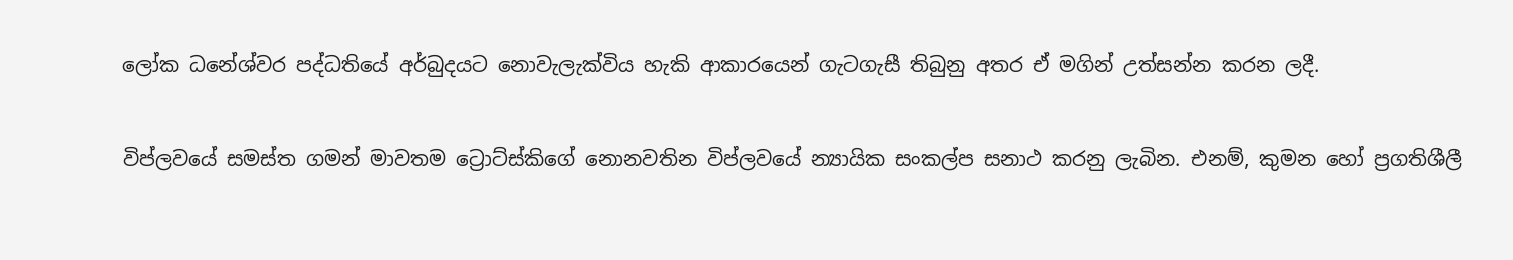ලෝක ධනේශ්වර පද්ධතියේ අර්බුදයට නොවැලැක්විය හැකි ආකාරයෙන් ගැටගැසී තිබුනු අතර ඒ මගින් උත්සන්න කරන ලදී.

විප්ලවයේ සමස්ත ගමන් මාවතම ට්‍රොට්ස්කිගේ නොනවතින විප්ලවයේ න්‍යායික සංකල්ප සනාථ කරනු ලැබින. එනම්, කුමන හෝ ප්‍රගතිශීලී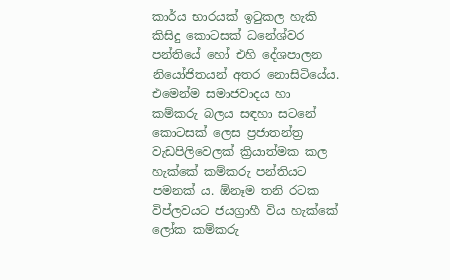කාර්ය භාරයක් ඉටුකල හැකි කිසිදු කොටසක් ධනේශ්වර පන්තියේ හෝ එහි දේශපාලන නියෝජිතයන් අතර නොසිටියේය. එමෙන්ම සමාජවාදය හා කම්කරු බලය සඳහා සටනේ කොටසක් ලෙස ප්‍රජාතන්ත්‍ර වැඩපිලිවෙලක් ක්‍රියාත්මක කල හැක්කේ කම්කරු පන්තියට පමනක් ය. ඕනෑම තනි රටක විප්ලවයට ජයග්‍රාහී විය හැක්කේ ලෝක කම්කරු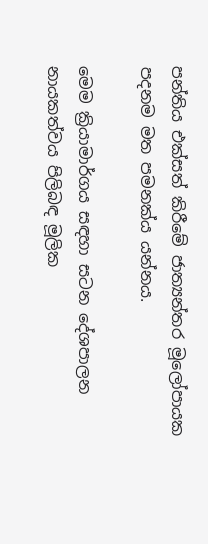පන්තිය එක්සත් කිරීමේ ජාත්‍යන්තර මූලෝපායක පදනම මත පමනක්ය යන්නය.

මෙම ක්‍රියාමාර්ගය සඳහා සටන දේශපාලන නායකත්වය පිලිබඳ මූලික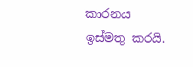කාරනය ඉස්මතු කරයි.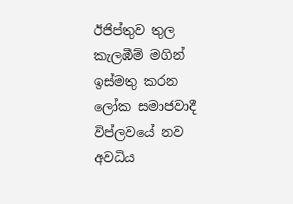ඊජිප්තුව තුල කැලඹීම් මගින් ඉස්මතු කරන ලෝක සමාජවාදී විප්ලවයේ නව අවධිය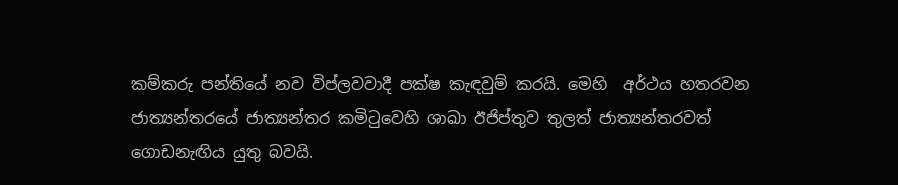කම්කරු පන්තියේ නව විප්ලවවාදී පක්ෂ කැඳවුම් කරයි. මෙහි ‍ අර්ථය හතරවන ජාත්‍යන්තරයේ ජාත්‍යන්තර කමිටුවෙහි ශාඛා ඊජිප්තුව තුලත් ජාත්‍යන්තරවත් ගොඩනැඟිය යුතු බවයි.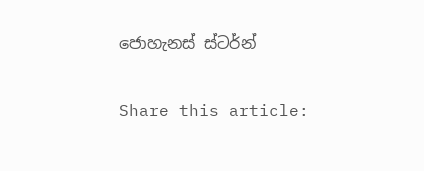ජොහැනස් ස්ටර්න්

Share this article: